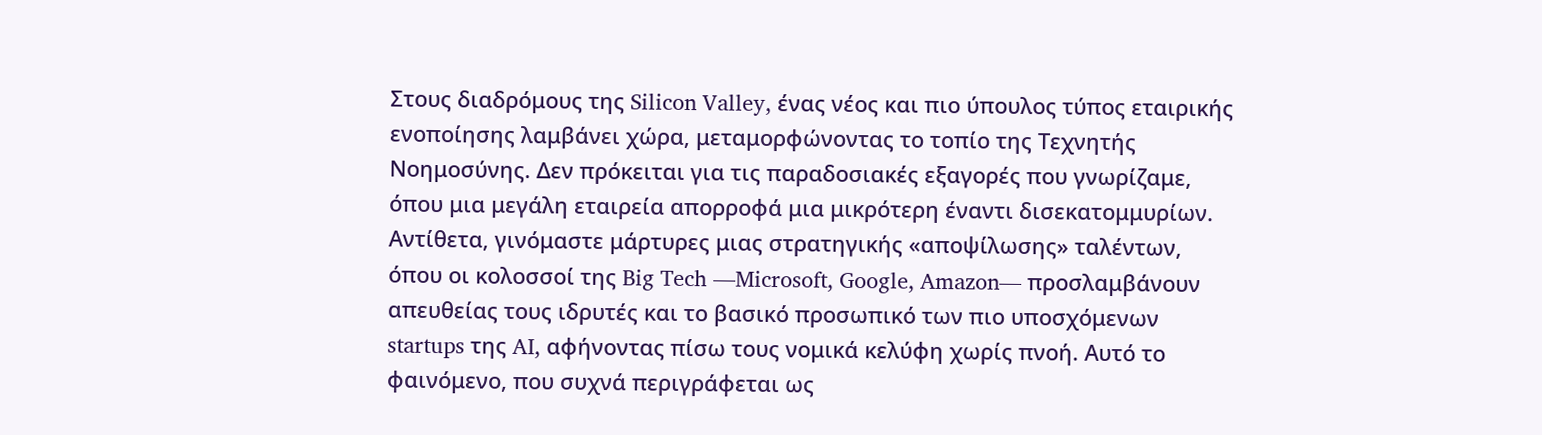Στους διαδρόμους της Silicon Valley, ένας νέος και πιο ύπουλος τύπος εταιρικής ενοποίησης λαμβάνει χώρα, μεταμορφώνοντας το τοπίο της Τεχνητής Νοημοσύνης. Δεν πρόκειται για τις παραδοσιακές εξαγορές που γνωρίζαμε, όπου μια μεγάλη εταιρεία απορροφά μια μικρότερη έναντι δισεκατομμυρίων. Αντίθετα, γινόμαστε μάρτυρες μιας στρατηγικής «αποψίλωσης» ταλέντων, όπου οι κολοσσοί της Big Tech —Microsoft, Google, Amazon— προσλαμβάνουν απευθείας τους ιδρυτές και το βασικό προσωπικό των πιο υποσχόμενων startups της AI, αφήνοντας πίσω τους νομικά κελύφη χωρίς πνοή. Αυτό το φαινόμενο, που συχνά περιγράφεται ως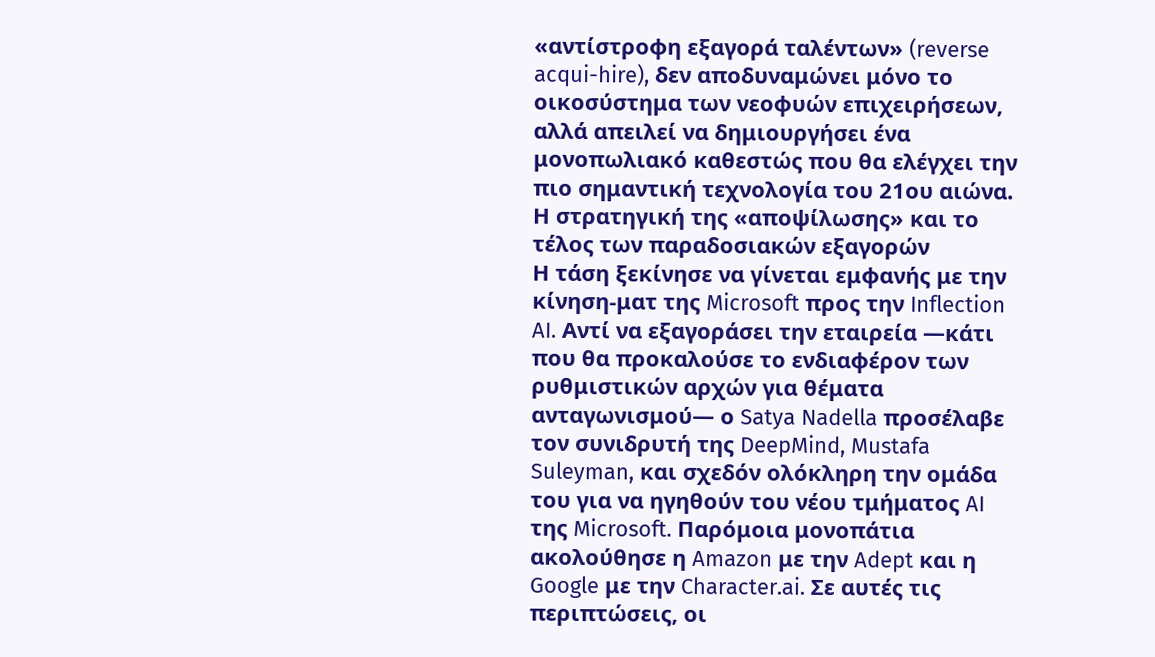«αντίστροφη εξαγορά ταλέντων» (reverse acqui-hire), δεν αποδυναμώνει μόνο το οικοσύστημα των νεοφυών επιχειρήσεων, αλλά απειλεί να δημιουργήσει ένα μονοπωλιακό καθεστώς που θα ελέγχει την πιο σημαντική τεχνολογία του 21ου αιώνα.
Η στρατηγική της «αποψίλωσης» και το τέλος των παραδοσιακών εξαγορών
Η τάση ξεκίνησε να γίνεται εμφανής με την κίνηση-ματ της Microsoft προς την Inflection AI. Αντί να εξαγοράσει την εταιρεία —κάτι που θα προκαλούσε το ενδιαφέρον των ρυθμιστικών αρχών για θέματα ανταγωνισμού— ο Satya Nadella προσέλαβε τον συνιδρυτή της DeepMind, Mustafa Suleyman, και σχεδόν ολόκληρη την ομάδα του για να ηγηθούν του νέου τμήματος AI της Microsoft. Παρόμοια μονοπάτια ακολούθησε η Amazon με την Adept και η Google με την Character.ai. Σε αυτές τις περιπτώσεις, οι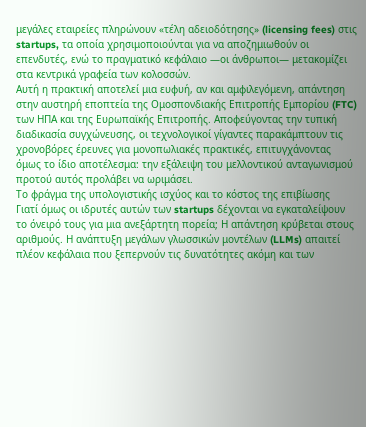μεγάλες εταιρείες πληρώνουν «τέλη αδειοδότησης» (licensing fees) στις startups, τα οποία χρησιμοποιούνται για να αποζημιωθούν οι επενδυτές, ενώ το πραγματικό κεφάλαιο —οι άνθρωποι— μετακομίζει στα κεντρικά γραφεία των κολοσσών.
Αυτή η πρακτική αποτελεί μια ευφυή, αν και αμφιλεγόμενη, απάντηση στην αυστηρή εποπτεία της Ομοσπονδιακής Επιτροπής Εμπορίου (FTC) των ΗΠΑ και της Ευρωπαϊκής Επιτροπής. Αποφεύγοντας την τυπική διαδικασία συγχώνευσης, οι τεχνολογικοί γίγαντες παρακάμπτουν τις χρονοβόρες έρευνες για μονοπωλιακές πρακτικές, επιτυγχάνοντας όμως το ίδιο αποτέλεσμα: την εξάλειψη του μελλοντικού ανταγωνισμού προτού αυτός προλάβει να ωριμάσει.
Το φράγμα της υπολογιστικής ισχύος και το κόστος της επιβίωσης
Γιατί όμως οι ιδρυτές αυτών των startups δέχονται να εγκαταλείψουν το όνειρό τους για μια ανεξάρτητη πορεία; Η απάντηση κρύβεται στους αριθμούς. Η ανάπτυξη μεγάλων γλωσσικών μοντέλων (LLMs) απαιτεί πλέον κεφάλαια που ξεπερνούν τις δυνατότητες ακόμη και των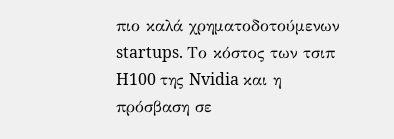πιο καλά χρηματοδοτούμενων startups. Το κόστος των τσιπ H100 της Nvidia και η πρόσβαση σε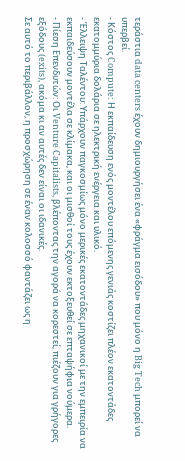τεράστια data centers έχουν δημιουργήσει ένα «φράγμα εισόδου» που μόνο η Big Tech μπορεί να υπερβεί.
- Κόστος Compute: Η εκπαίδευση ενός μοντέλου επόμενης γενιάς κοστίζει πλέον εκατοντάδες εκατομμύρια δολάρια σε ηλεκτρική ενέργεια και υλικό.
- Έλλειψη Ταλέντου: Υπάρχουν παγκοσμίως μόνο μερικές εκατοντάδες μηχανικοί με την εμπειρία να εκπαιδεύσουν μοντέλα σε κλίμακα, και οι μισθοί τους έχουν εκτοξευθεί σε επταψήφια νούμερα.
- Πίεση Επενδυτών: Οι Venture Capitalists, βλέποντας την αγορά να κορεστεί, πιέζουν για γρήγορες εξόδους (exits), ακόμα κι αν αυτές δεν είναι οι ιδανικές.
Σε αυτό το περιβάλλον, η προσχώρηση σε έναν κολοσσό φαντάζει ως η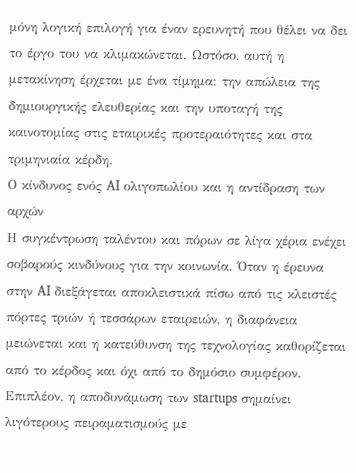μόνη λογική επιλογή για έναν ερευνητή που θέλει να δει το έργο του να κλιμακώνεται. Ωστόσο, αυτή η μετακίνηση έρχεται με ένα τίμημα: την απώλεια της δημιουργικής ελευθερίας και την υποταγή της καινοτομίας στις εταιρικές προτεραιότητες και στα τριμηνιαία κέρδη.
Ο κίνδυνος ενός AI ολιγοπωλίου και η αντίδραση των αρχών
Η συγκέντρωση ταλέντου και πόρων σε λίγα χέρια ενέχει σοβαρούς κινδύνους για την κοινωνία. Όταν η έρευνα στην AI διεξάγεται αποκλειστικά πίσω από τις κλειστές πόρτες τριών ή τεσσάρων εταιρειών, η διαφάνεια μειώνεται και η κατεύθυνση της τεχνολογίας καθορίζεται από το κέρδος και όχι από το δημόσιο συμφέρον. Επιπλέον, η αποδυνάμωση των startups σημαίνει λιγότερους πειραματισμούς με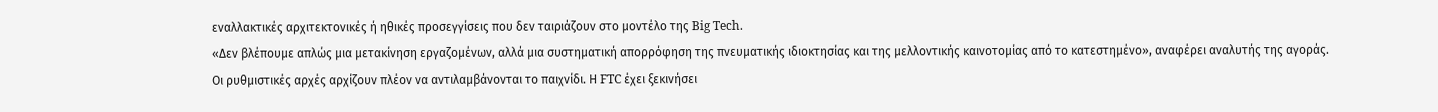εναλλακτικές αρχιτεκτονικές ή ηθικές προσεγγίσεις που δεν ταιριάζουν στο μοντέλο της Big Tech.
«Δεν βλέπουμε απλώς μια μετακίνηση εργαζομένων, αλλά μια συστηματική απορρόφηση της πνευματικής ιδιοκτησίας και της μελλοντικής καινοτομίας από το κατεστημένο», αναφέρει αναλυτής της αγοράς.
Οι ρυθμιστικές αρχές αρχίζουν πλέον να αντιλαμβάνονται το παιχνίδι. Η FTC έχει ξεκινήσει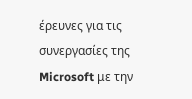έρευνες για τις συνεργασίες της Microsoft με την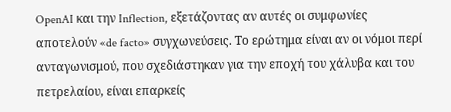OpenAI και την Inflection, εξετάζοντας αν αυτές οι συμφωνίες αποτελούν «de facto» συγχωνεύσεις. Το ερώτημα είναι αν οι νόμοι περί ανταγωνισμού, που σχεδιάστηκαν για την εποχή του χάλυβα και του πετρελαίου, είναι επαρκείς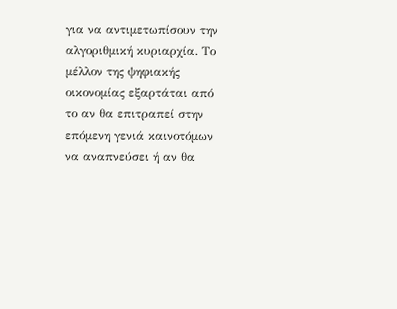για να αντιμετωπίσουν την αλγοριθμική κυριαρχία. Το μέλλον της ψηφιακής οικονομίας εξαρτάται από το αν θα επιτραπεί στην επόμενη γενιά καινοτόμων να αναπνεύσει ή αν θα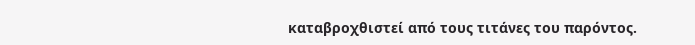καταβροχθιστεί από τους τιτάνες του παρόντος.